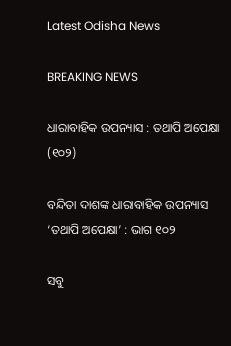Latest Odisha News

BREAKING NEWS

ଧାରାବାହିକ ଉପନ୍ୟାସ : ତଥାପି ଅପେକ୍ଷା (୧୦୨)

ବନ୍ଦିତା ଦାଶଙ୍କ ଧାରାବାହିକ ଉପନ୍ୟାସ ‘ତଥାପି ଅପେକ୍ଷା’ : ଭାଗ ୧୦୨

ସବୁ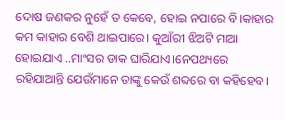ଦୋଷ ଜଣକର ନୁହେଁ ତ କେବେ, ହୋଇ ନପାରେ ବି।କାହାର କମ କାହାର ବେଶି ଥାଇପାରେ। କୁଆଁରୀ ଝିଅଟି ମାଆ ହୋଇଯାଏ ..ମାଂସର ଡାକ ଘାରିଯାଏ।ନେପଥ୍ୟରେ ରହିଯାଆନ୍ତି ଯେଉଁମାନେ ତାଙ୍କୁ କେଉଁ ଶବ୍ଦରେ ବା କହିହେବ।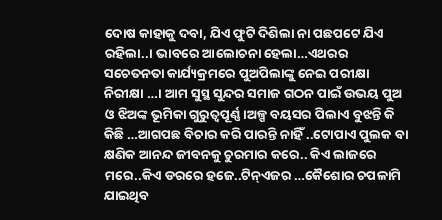ଦୋଷ କାହାକୁ ଦବା, ଯିଏ ଫୁଟି ଦିଶିଲା ନା ପଛପଟେ ଯିଏ ରହିଲା..। ଭାବରେ ଆଲୋଚନା ହେଲା…ଏଥରର ସଚେତନତା କାର୍ଯ୍ୟକ୍ରମରେ ପୁଅପିଲାଙ୍କୁ ନେଇ ପରୀକ୍ଷା ନିରୀକ୍ଷା …। ଆମ ସୁସ୍ଥ ସୁନ୍ଦର ସମାଜ ଗଠନ ପାଇଁ ଉଭୟ ପୁଅ ଓ ଝିଅଙ୍କ ଭୂମିକା ଗୁରୁତ୍ୱପୂର୍ଣ୍ଣ।ଅଳ୍ପ ବୟସର ପିଲାଏ ବୁଝନ୍ତି କି କିଛି …ଆଗପଛ ବିଚାର କରି ପାରନ୍ତି ନାହିଁ ..ଟୋପାଏ ପୁଲକ ବା କ୍ଷଣିକ ଆନନ୍ଦ ଜୀବନକୁ ଚୁରମାର କରେ.. କିଏ ଲାଜରେ ମରେ..କିଏ ଡରରେ ହଜେ..ଟିନ୍ଏଜର …କୈଶୋର ଚପଳାମି ଯାଇଥିବ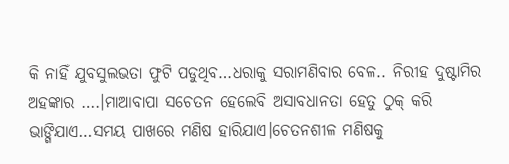କି ନାହିଁ ଯୁବସୁଲଭତା ଫୁଟି ପଡୁଥିବ…ଧରାକୁ ସରାମଣିବାର ବେଳ.. ନିରୀହ ଦୁଷ୍ଟାମିର ଅହଙ୍କାର ….।ମାଆବାପା ସଚେତନ ହେଲେବି ଅସାବଧାନତା ହେତୁ ଠୁକ୍ କରି ଭାଙ୍ଗିଯାଏ…ସମୟ ପାଖରେ ମଣିଷ ହାରିଯାଏ।ଚେତନଶୀଳ ମଣିଷକୁ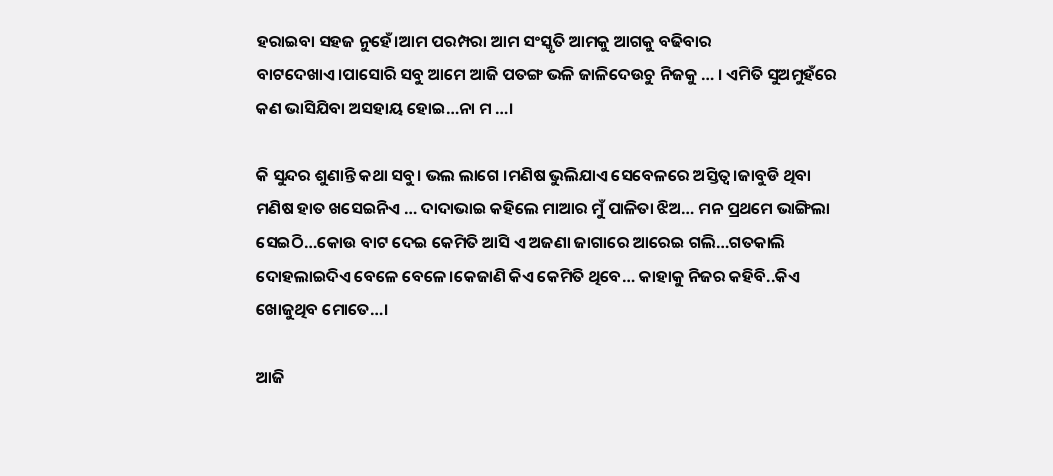ହରାଇବା ସହଜ ନୁହେଁ।ଆମ ପରମ୍ପରା ଆମ ସଂସ୍କୃତି ଆମକୁ ଆଗକୁ ବଢିବାର ବାଟଦେଖାଏ।ପାସୋରି ସବୁ ଆମେ ଆଜି ପତଙ୍ଗ ଭଳି ଜାଳିଦେଉଚୁ ନିଜକୁ … । ଏମିତି ସୁଅମୁହଁରେ କଣ ଭାସିଯିବା ଅସହାୟ ହୋଇ…ନା ମ …।

କି ସୁନ୍ଦର ଶୁଣାନ୍ତି କଥା ସବୁ। ଭଲ ଲାଗେ ।ମଣିଷ ଭୁଲିଯାଏ ସେବେଳରେ ଅସ୍ତିତ୍ବ।ଜାବୁଡି ଥିବା ମଣିଷ ହାତ ଖସେଇନିଏ … ଦାଦାଭାଇ କହିଲେ ମାଆର ମୁଁ ପାଳିତା ଝିଅ… ମନ ପ୍ରଥମେ ଭାଙ୍ଗିଲା ସେଇଠି…କୋଉ ବାଟ ଦେଇ କେମିତି ଆସି ଏ ଅଜଣା ଜାଗାରେ ଆରେଇ ଗଲି…ଗତକାଲି ଦୋହଲାଇଦିଏ ବେଳେ ବେଳେ।କେଜାଣି କିଏ କେମିତି ଥିବେ… କାହାକୁ ନିଜର କହିବି..କିଏ ଖୋଜୁଥିବ ମୋତେ…।

ଆଜି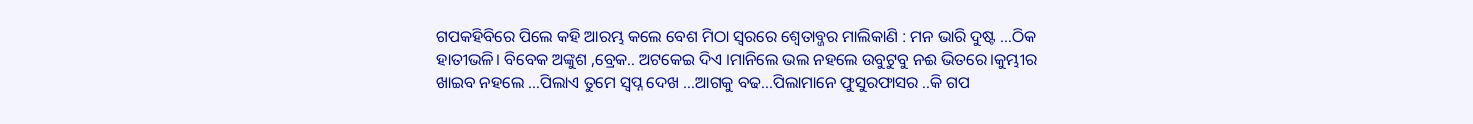ଗପକହିବିରେ ପିଲେ କହି ଆରମ୍ଭ କଲେ ବେଶ ମିଠା ସ୍ବରରେ ଶ୍ବେତାବ୍ଜର ମାଲିକାଣି : ମନ ଭାରି ଦୁଷ୍ଟ …ଠିକ ହାତୀଭଳି। ବିବେକ ଅଙ୍କୁଶ ,ବ୍ରେକ.. ଅଟକେଇ ଦିଏ ।ମାନିଲେ ଭଲ ନହଲେ ଉବୁଟୁବୁ ନଈ ଭିତରେ।କୁମ୍ଭୀର ଖାଇବ ନହଲେ …ପିଲାଏ ତୁମେ ସ୍ବପ୍ନ ଦେଖ …ଆଗକୁ ବଢ…ପିଲାମାନେ ଫୁସୁରଫାସର ..କି ଗପ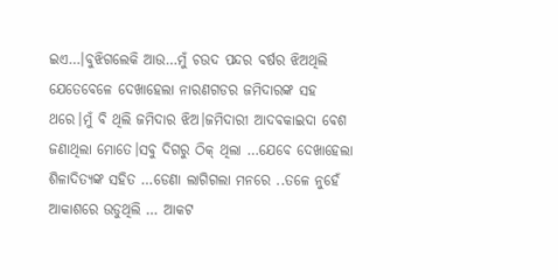ଇଏ…।ବୁଝିଗଲେକି ଆଉ…ମୁଁ ଚଉଦ ପନ୍ଦର ବର୍ଷର ଝିଅଥିଲି ଯେତେବେଳେ ଦେଖାହେଲା ନାରଣଗଡର ଜମିଦାରଙ୍କ ସହ ଥରେ।ମୁଁ ବି ଥିଲି ଜମିଦାର ଝିଅ।ଜମିଦାରୀ ଆଦବକାଇଦା ବେଶ ଜଣାଥିଲା ମୋତେ।ସବୁ ଦିଗରୁ ଠିକ୍ ଥିଲା …ଯେବେ ଦେଖାହେଲା ଶିଳାଦିତ୍ୟଙ୍କ ସହିତ …ଡେଣା ଲାଗିଗଲା ମନରେ ..ତଳେ ନୁହେଁ ଆକାଶରେ ଉଡୁଥିଲି … ଆକଟ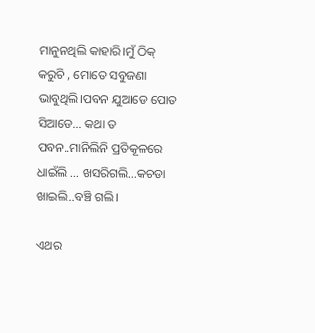ମାନୁନଥିଲି କାହାରି।ମୁଁ ଠିକ୍ କରୁଚି , ମୋତେ ସବୁଜଣା ଭାବୁଥିଲି।ପବନ ଯୁଆଡେ ପୋତ ସିଆଡେ… କଥା ତ ପବନ..ମାନିଲିନି ପ୍ରତିକୂଳରେ ଧାଇଁଲି … ଖସରିଗଲି…କଚଡା ଖାଇଲି..ବଞ୍ଚି ଗଲି।

ଏଥର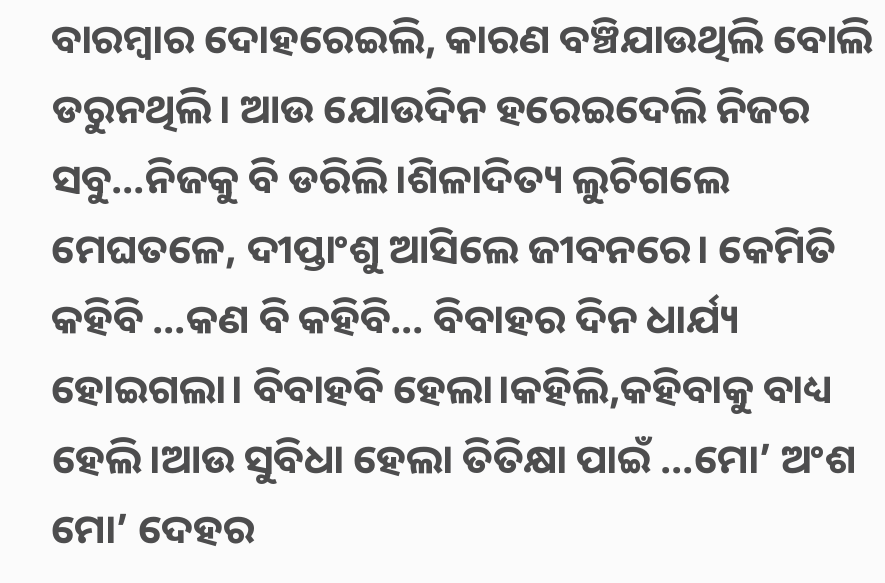ବାରମ୍ବାର ଦୋହରେଇଲି, କାରଣ ବଞ୍ଚିଯାଉଥିଲି ବୋଲି ଡରୁନଥିଲି। ଆଉ ଯୋଉଦିନ ହରେଇଦେଲି ନିଜର ସବୁ…ନିଜକୁ ବି ଡରିଲି।ଶିଳାଦିତ୍ୟ ଲୁଚିଗଲେ ମେଘତଳେ, ଦୀପ୍ତାଂଶୁ ଆସିଲେ ଜୀବନରେ। କେମିତି କହିବି …କଣ ବି କହିବି… ବିବାହର ଦିନ ଧାର୍ଯ୍ୟ ହୋଇଗଲା। ବିବାହବି ହେଲା।କହିଲି,କହିବାକୁ ବାଧ୍ୟ ହେଲି।ଆଉ ସୁବିଧା ହେଲା ତିତିକ୍ଷା ପାଇଁ …ମୋ’ ଅଂଶ ମୋ’ ଦେହର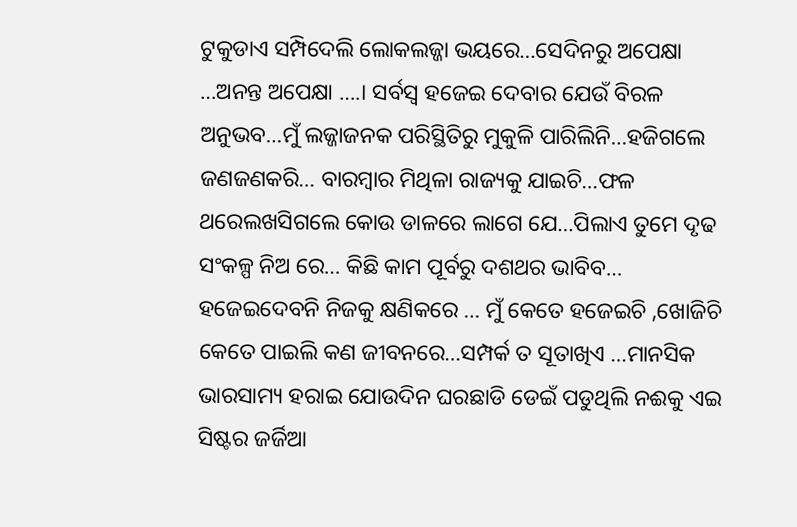ଟୁକୁଡାଏ ସମ୍ପିଦେଲି ଲୋକଲଜ୍ଜା ଭୟରେ…ସେଦିନରୁ ଅପେକ୍ଷା …ଅନନ୍ତ ଅପେକ୍ଷା ….। ସର୍ବସ୍ଵ ହଜେଇ ଦେବାର ଯେଉଁ ବିରଳ ଅନୁଭବ…ମୁଁ ଲଜ୍ଜାଜନକ ପରିସ୍ଥିତିରୁ ମୁକୁଳି ପାରିଲିନି…ହଜିଗଲେ ଜଣଜଣକରି… ବାରମ୍ବାର ମିଥିଳା ରାଜ୍ୟକୁ ଯାଇଚି…ଫଳ ଥରେଲଖସିଗଲେ କୋଉ ଡାଳରେ ଲାଗେ ଯେ…ପିଲାଏ ତୁମେ ଦୃଢ ସଂକଳ୍ପ ନିଅ ରେ… କିଛି କାମ ପୂର୍ବରୁ ଦଶଥର ଭାବିବ… ହଜେଇଦେବନି ନିଜକୁ କ୍ଷଣିକରେ … ମୁଁ କେତେ ହଜେଇଚି ,ଖୋଜିଚି କେତେ ପାଇଲି କଣ ଜୀବନରେ…ସମ୍ପର୍କ ତ ସୂତାଖିଏ …ମାନସିକ ଭାରସାମ୍ୟ ହରାଇ ଯୋଉଦିନ ଘରଛାଡି ଡେଇଁ ପଡୁଥିଲି ନଈକୁ ଏଇ ସିଷ୍ଟର ଜର୍ଜିଆ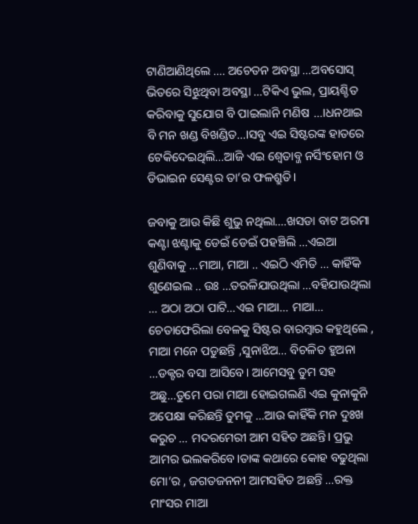ଟାଣିଆଣିଥିଲେ …. ଅଚେତନ ଅବସ୍ଥା …ଅବସୋସ୍ ଭିତରେ ସିଝୁଥିବା ଅବସ୍ଥା …ଟିକିଏ ଭୁଲ, ପ୍ରାୟଶ୍ଚିତ କରିବାକୁ ସୁଯୋଗ ବି ପାଇଲାନି ମଣିଷ …।ଧନଥାଇ ବି ମନ ଖଣ୍ଡ ବିଖଣ୍ଡିତ…।ସବୁ ଏଇ ସିଷ୍ଟରଙ୍କ ହାତରେ ଟେକିଦେଇଥିଲି…ଆଜି ଏଇ ଶ୍ବେତାବ୍ଜ ନର୍ସିଂହୋମ ଓ ଡିଭାଇନ ସେଣ୍ଟର ତା’ର ଫଳଶ୍ରୁତି।

ଜବାକୁ ଆଉ କିଛି ଶୁଭୁ ନଥିଲା….ଖସଡା ବାଟ ଅରମା କଣ୍ଟା ଝଣ୍ଟାକୁ ଡେଇଁ ଡେଇଁ ପହଞ୍ଚିଲି …ଏଇଆ ଶୁଣିବାକୁ …ମାଆ, ମାଆ .. ଏଇଠି ଏମିତି … କାହିଁକି ଶୁଣେଇଲ .. ଉଃ …ତରଳିଯାଉଥିଲା …ବହିଯାଉଥିଲା … ଅଠା ଅଠା ପାଟି…ଏଇ ମାଆ… ମାଆ…
ଚେତାଫେରିଲା ବେଳକୁ ସିଷ୍ଟର ବାରମ୍ବାର କହୁଥିଲେ , ମାଆ ମନେ ପଡୁଛନ୍ତି ,ସୁନାଝିଅ… ବିଚଳିତ ହୁଅନା …ଡକ୍ଟର ବସା ଆସିବେ। ଆମେସବୁ ତୁମ ସହ ଅଛୁ…ତୁମେ ପରା ମାଆ ହୋଇଗଲଣି ଏଇ କୁନାକୁନି ଅପେକ୍ଷା କରିଛନ୍ତି ତୁମକୁ …ଆଉ କାହିଁକି ମନ ଦୁଃଖ କରୁଚ … ମଦରମେରୀ ଆମ ସହିତ ଅଛନ୍ତି। ପ୍ରଭୁ ଆମର ଭଲକରିବେ।ତାଙ୍କ କଥାରେ କୋହ ବଢୁଥିଲା ମୋ’ର , ଜଗତଜନନୀ ଆମସହିତ ଅଛନ୍ତି …ରକ୍ତ ମାଂସର ମାଆ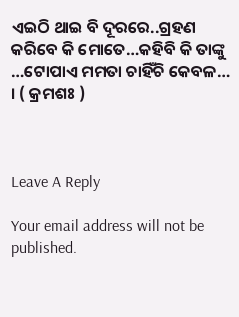ଏଇଠି ଥାଇ ବି ଦୂରରେ..ଗ୍ରହଣ କରିବେ କି ମୋତେ…କହିବି କି ତାଙ୍କୁ …ଟୋପାଏ ମମତା ଚାହିଁଚି କେବଳ… । ( କ୍ରମଶଃ )



Leave A Reply

Your email address will not be published.